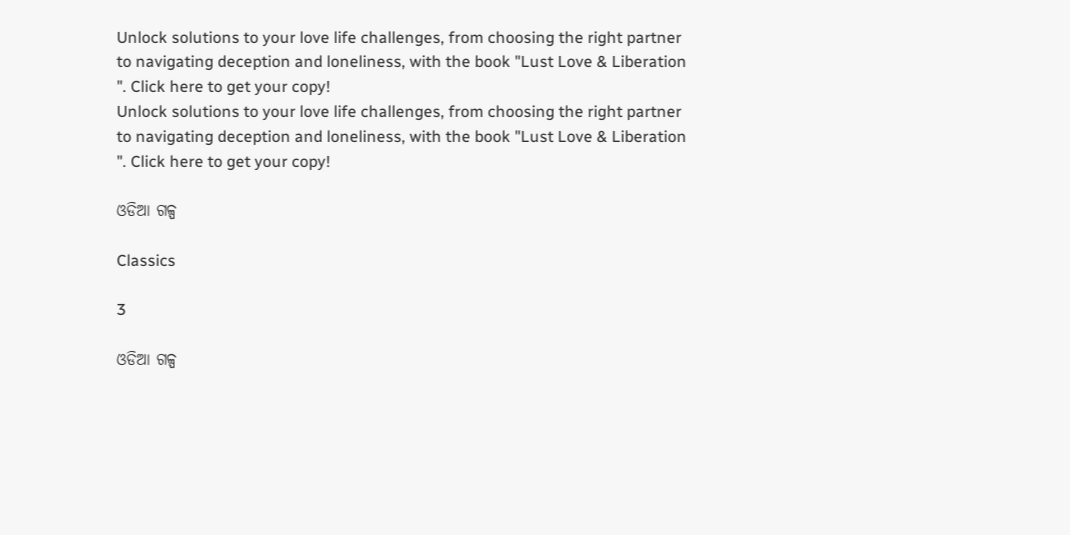Unlock solutions to your love life challenges, from choosing the right partner to navigating deception and loneliness, with the book "Lust Love & Liberation ". Click here to get your copy!
Unlock solutions to your love life challenges, from choosing the right partner to navigating deception and loneliness, with the book "Lust Love & Liberation ". Click here to get your copy!

ଓଡିଆ ଗଳ୍ପ

Classics

3

ଓଡିଆ ଗଳ୍ପ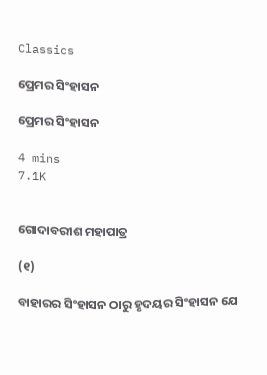Classics

ପ୍ରେମର ସିଂହାସନ

ପ୍ରେମର ସିଂହାସନ

4 mins
7.1K


ଗୋଦାବରୀଶ ମହାପାତ୍ର

(୧)

ବାହାରର ସିଂହାସନ ଠାରୁ ହୃଦୟର ସିଂହାସନ ଯେ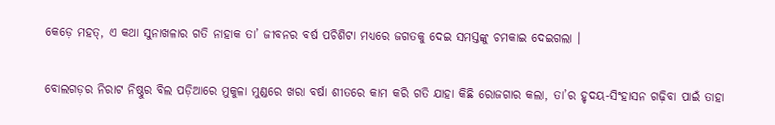କେଡ଼େ ମହତ୍, ଏ କଥା ସୁନାଖଳାର ଗତି ନାହାକ ତା’ ଜୀବନର ବର୍ଷ ପଚିଶିଟା ମଧ୍ୟରେ ଜଗତକୁ ଦେଇ ସମସ୍ତଙ୍କୁ ଚମକାଇ ଦେଇଗଲା ।

ବୋଲଗଡ଼ର ନିରାଟ ନିଷ୍ଠୁର ବିଲ ପଡ଼ିଆରେ ମୁକୁଳା ମୁଣ୍ଡରେ ଖରା ବର୍ଷା ଶୀତରେ କାମ କରି ଗତି ଯାହା କିଛି ରୋଜଗାର କଲା, ତା’ର ହୃଦୟ-ସିଂହାସନ ଗଢ଼ିବା ପାଇଁ ତାହା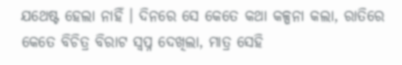ଯଥେଷ୍ଟ ହେଲା ନାହିଁ । ଦିନରେ ସେ କେତେ କଥା କଳ୍ପନା କଲା, ରାତିରେ କେତେ ବିଚିତ୍ର ବିରାଟ ସ୍ୱପ୍ନ ଦେଖିଲା, ମାତ୍ର ସେହି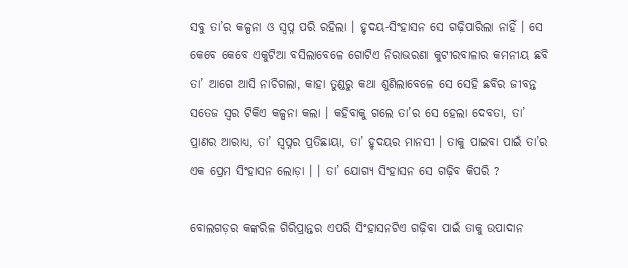ସବୁ ତା’ର କଳ୍ପନା ଓ ସ୍ୱପ୍ନ ପରି ରହିଲା । ହୃଦୟ-ସିଂହାସନ ସେ ଗଢ଼ିପାରିଲା ନାହିଁ । ସେ କେବେ କେବେ ଏକୁଟିଆ ବସିଲାବେଳେ ଗୋଟିଏ ନିରାଭରଣା କୁଟୀରବାଳାର କମନୀୟ ଛବି ତା’ ଆଗେ ଆସି ନାଚିଗଲା, କାହା ତୁଣ୍ଡରୁ କଥା ଶୁଣିଲାବେଳେ ସେ ସେହି ଛବିର ଜୀବନ୍ତ ସତେଜ ସ୍ୱର ଟିକିଏ କଳ୍ପନା କଲା । କହିବାକୁ ଗଲେ ତା’ର ସେ ହେଲା ଦେବତା, ତା’ ପ୍ରାଣର ଆରାଧ୍ୟ, ତା’ ସ୍ୱପ୍ନର ପ୍ରତିଛାୟା, ତା’ ହୃଦୟର ମାନସୀ । ତାକୁ ପାଇବା ପାଇଁ ତା’ର ଏକ ପ୍ରେମ ସିଂହାସନ ଲୋଡ଼ା । । ତା’ ଯୋଗ୍ୟ ସିଂହାସନ ସେ ଗଢ଼ିବ କିପରି ?

ବୋଲଗଡ଼ର କଙ୍କରିଳ ଗିରିପ୍ରାନ୍ତର ଏପରି ସିଂହାସନଟିଏ ଗଢ଼ିବା ପାଇଁ ତାକୁ ଉପାଦାନ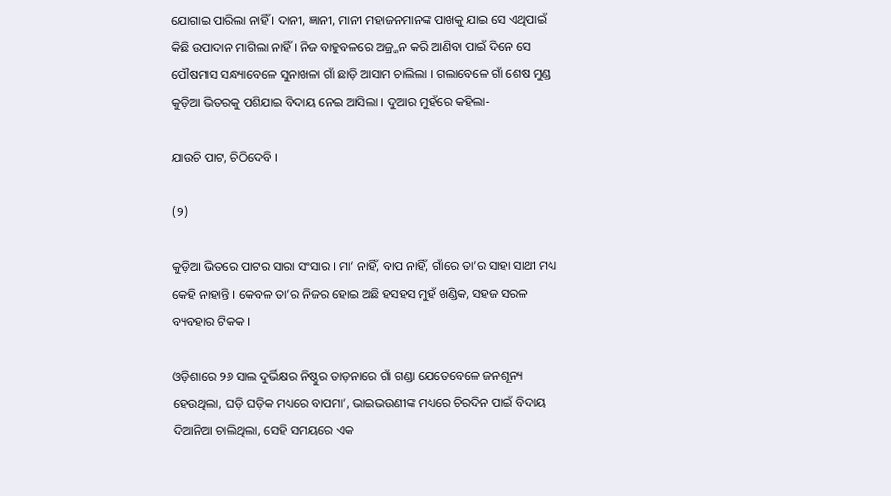ଯୋଗାଇ ପାରିଲା ନାହିଁ । ଦାନୀ, ଜ୍ଞାନୀ, ମାନୀ ମହାଜନମାନଙ୍କ ପାଖକୁ ଯାଇ ସେ ଏଥିପାଇଁ କିଛି ଉପାଦାନ ମାଗିଲା ନାହିଁ । ନିଜ ବାହୁବଳରେ ଅଜ୍ର୍ଜନ କରି ଆଣିବା ପାଇଁ ଦିନେ ସେ ପୌଷମାସ ସନ୍ଧ୍ୟାବେଳେ ସୁନାଖଳା ଗାଁ ଛାଡ଼ି ଆସାମ ଚାଲିଲା । ଗଲାବେଳେ ଗାଁ ଶେଷ ମୁଣ୍ଡ କୁଡ଼ିଆ ଭିତରକୁ ପଶିଯାଇ ବିଦାୟ ନେଇ ଆସିଲା । ଦୁଆର ମୁହଁରେ କହିଲା-

ଯାଉଚି ପାଟ, ଚିଠିଦେବି ।

(୨)

କୁଡ଼ିଆ ଭିତରେ ପାଟର ସାରା ସଂସାର । ମା’ ନାହିଁ, ବାପ ନାହିଁ, ଗାଁରେ ତା’ର ସାହା ସାଥୀ ମଧ୍ୟ କେହି ନାହାନ୍ତି । କେବଳ ତା’ର ନିଜର ହୋଇ ଅଛି ହସହସ ମୁହଁ ଖଣ୍ଡିକ, ସହଜ ସରଳ ବ୍ୟବହାର ଟିକକ ।

ଓଡ଼ିଶାରେ ୨୬ ସାଲ ଦୁର୍ଭିକ୍ଷର ନିଷ୍ଠୁର ତାଡ଼ନାରେ ଗାଁ ଗଣ୍ଡା ଯେତେବେଳେ ଜନଶୂନ୍ୟ ହେଉଥିଲା, ଘଡ଼ି ଘଡ଼ିକ ମଧ୍ୟରେ ବାପମା’, ଭାଇଭଉଣୀଙ୍କ ମଧ୍ୟରେ ଚିରଦିନ ପାଇଁ ବିଦାୟ ଦିଆନିଆ ଚାଲିଥିଲା, ସେହି ସମୟରେ ଏକ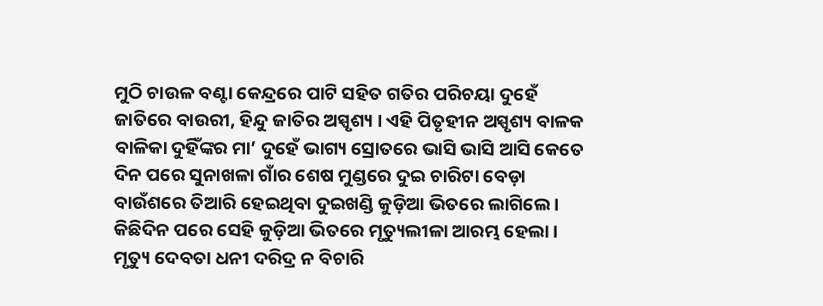ମୁଠି ଚାଉଳ ବଣ୍ଟା କେନ୍ଦ୍ରରେ ପାଟି ସହିତ ଗତିର ପରିଚୟା ଦୁହେଁ ଜାତିରେ ବାଉରୀ, ହିନ୍ଦୁ ଜାତିର ଅସ୍ପୃଶ୍ୟ । ଏହି ପିତୃହୀନ ଅସ୍ପୃଶ୍ୟ ବାଳକ ବାଳିକା ଦୁହିଁଙ୍କର ମା’ ଦୁହେଁ ଭାଗ୍ୟ ସ୍ରୋତରେ ଭାସି ଭାସି ଆସି କେତେ ଦିନ ପରେ ସୁନାଖଳା ଗାଁର ଶେଷ ମୁଣ୍ଡରେ ଦୁଇ ଚାରିଟା ବେଡ଼ା ବାଉଁଶରେ ତିଆରି ହେଇଥିବା ଦୁଇଖଣ୍ଡି କୁଡ଼ିଆ ଭିତରେ ଲାଗିଲେ । କିଛିଦିନ ପରେ ସେହି କୁଡ଼ିଆ ଭିତରେ ମୃତ୍ୟୁଲୀଳା ଆରମ୍ଭ ହେଲା । ମୃତ୍ୟୁ ଦେବତା ଧନୀ ଦରିଦ୍ର ନ ବିଚାରି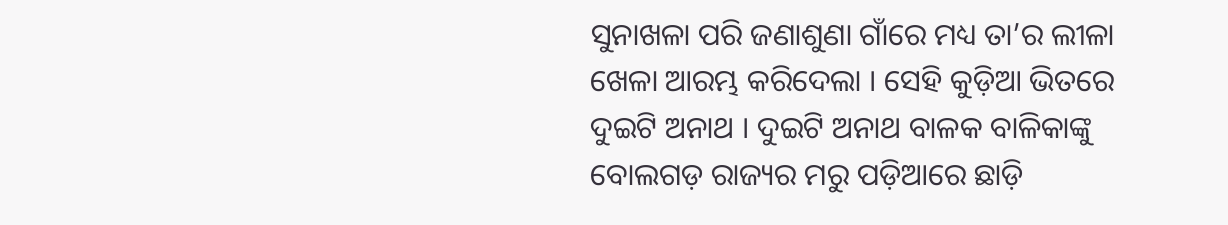ସୁନାଖଳା ପରି ଜଣାଶୁଣା ଗାଁରେ ମଧ୍ୟ ତା’ର ଲୀଳା ଖେଳା ଆରମ୍ଭ କରିଦେଲା । ସେହି କୁଡ଼ିଆ ଭିତରେ ଦୁଇଟି ଅନାଥ । ଦୁଇଟି ଅନାଥ ବାଳକ ବାଳିକାଙ୍କୁ ବୋଲଗଡ଼ ରାଜ୍ୟର ମରୁ ପଡ଼ିଆରେ ଛାଡ଼ି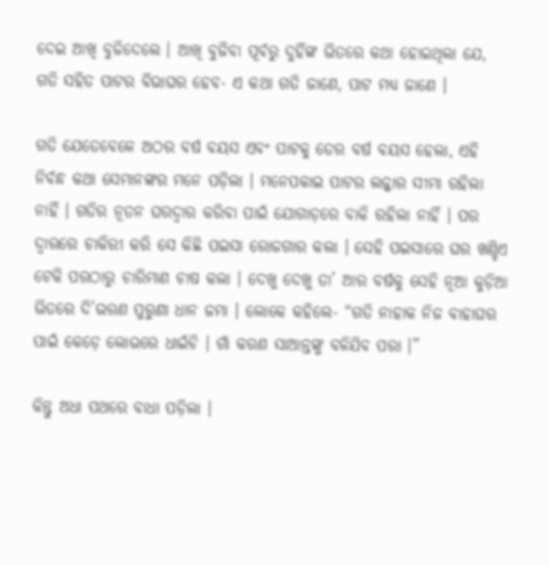ଦେଇ ଆଖି ବୁଜିଦେଲେ । ଆଖି ବୁଜିବା ପୂର୍ବରୁ ଦୁହିଁଙ୍କ ଭିତରେ କଥା ହୋଇଥିଲା ଯେ, ଗତି ସହିତ ପାଟର ବିଭାଘର ହେବ- ଏ କଥା ଗତି ଜାଣେ, ପାଟ ମଧ୍ୟ ଜାଣେ ।

ଗତି ଯେତେବେଳେ ଅଠର ବର୍ଷ ବୟସ ଏବଂ ପାଟକୁ ତେର ବର୍ଷ ବୟସ ହେଲା, ଏହି ନିର୍ବନ୍ଧ କଥା ସେମାନଙ୍କର ମନେ ପଡ଼ିଲା । ମନେପକାଇ ପାଟର ଲଜ୍ଜାର ସୀମା ରହିଲା ନାହିଁ । ଗତିର ନୂତନ ଘରଦ୍ୱାର କରିବା ପାଇଁ ଯୋଗାଡ଼ରେ ବାକି ରହିଲା ନାହିଁ । ପର ଦ୍ୱାରରେ ଚାକିରୀ କରି ସେ କିଛି ପଇସା ରୋଜଗାର କଲା । ସେହି ପଇସାରେ ଘର ଖଣ୍ଡିଏ ଟେକି ପରଠାରୁ ଚାରିମାଣ ଚାଷ କଲା । ଦେଖୁ ଦେଖୁ ତା’ ଆର ବର୍ଷକୁ ସେହି ନୂଆ କୁଡ଼ିଆ ଭିତରେ ଦି’ଭରଣ ପୁରୁଣା ଧାନ ଜମା । ଲୋକେ କହିଲେ- “ଗତି ନାହାକ ନିଜ ବାହାଘର ପାଇଁ କେଡ଼େ ଲୋଭରେ ଧାଇଁଚି । ଗାଁ କରଣ ସାଆନ୍ତଙ୍କୁ ବଳିଯିବ ପରା ।”

କିନ୍ତୁ ଅଧା ପଥରେ ବାଧା ପଡ଼ିଲା ।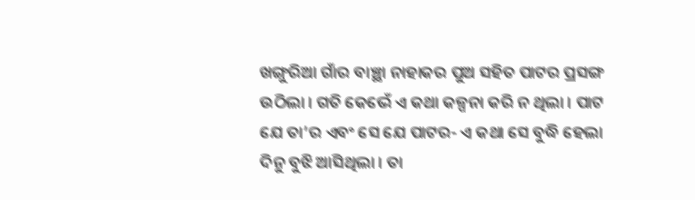ଖଙ୍ଗୁରିଆ ଗାଁର ବାଞ୍ଛା ନାହାକର ପୁଅ ସହିତ ପାଟର ପ୍ରସଙ୍ଗ ଉଠିଲା । ଗତି କେଭେଁ ଏ କଥା କଳ୍ପନା କରି ନ ଥିଲା । ପାଟ ଯେ ତା’ର ଏବଂ ସେ ଯେ ପାଟର- ଏ କଥା ସେ ବୁଦ୍ଧି ହେଲା ଦିନୁ ବୁଝି ଆସିଥିଲା । ତା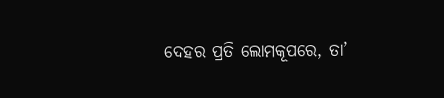ଦେହର ପ୍ରତି ଲୋମକୂପରେ, ତା’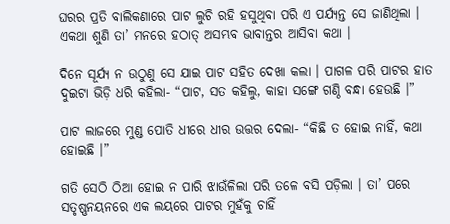ଘରର ପ୍ରତି ବାଲିକଣାରେ ପାଟ ଲୁଚି ରହି ହସୁଥିବା ପରି ଏ ପର୍ଯ୍ୟନ୍ତ ସେ ଜାଣିଥିଲା । ଏକଥା ଶୁଣି ତା’ ମନରେ ହଠାତ୍ ଅସମ୍ଭବ ଭାବାନ୍ତର ଆସିବା କଥା ।

ଦିନେ ସୂର୍ଯ୍ୟ ନ ଉଠୁଣୁ ସେ ଯାଇ ପାଟ ସହିତ ଦେଖା କଲା । ପାଗଳ ପରି ପାଟର ହାତ ଦୁଇଟା ଭିଡ଼ି ଧରି କହିଲା- “ପାଟ, ସତ କହିଲୁ, କାହା ସଙ୍ଗେ ଗଣ୍ଠି ବନ୍ଧା ହେଉଛି ।”

ପାଟ ଲାଜରେ ମୁଣ୍ଡ ପୋତି ଧୀରେ ଧୀର ଉତ୍ତର ଦେଲା- “କିଛି ତ ହୋଇ ନାହିଁ, କଥା ହୋଇଛି ।”

ଗତି ସେଠି ଠିଆ ହୋଇ ନ ପାରି ଝାଉଁଳିଲା ପରି ତଳେ ବସି ପଡ଼ିଲା । ତା’ ପରେ ସତୃଷ୍ଣନୟନରେ ଏକ ଲୟରେ ପାଟର ମୁହଁକୁ ଚାହିଁ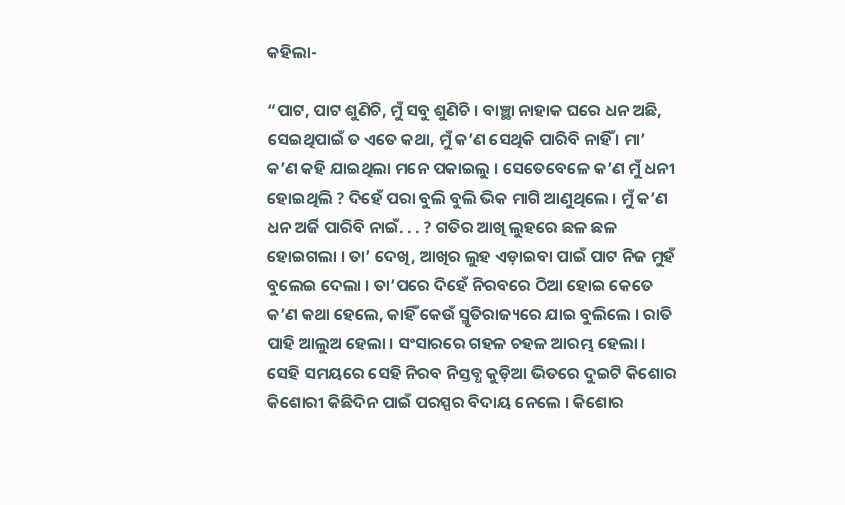କହିଲା-

“ପାଟ, ପାଟ ଶୁଣିଚି, ମୁଁ ସବୁ ଶୁଣିଚି । ବାଞ୍ଛା ନାହାକ ଘରେ ଧନ ଅଛି, ସେଇଥିପାଇଁ ତ ଏତେ କଥା, ମୁଁ କ’ଣ ସେଥିକି ପାରିବି ନାହିଁ । ମା’ କ’ଣ କହି ଯାଇଥିଲା ମନେ ପକାଇଲୁ । ସେତେବେଳେ କ’ଣ ମୁଁ ଧନୀ ହୋଇଥିଲି ? ଦିହେଁ ପରା ବୁଲି ବୁଲି ଭିକ ମାଗି ଆଣୁଥିଲେ । ମୁଁ କ’ଣ ଧନ ଅର୍ଜି ପାରିବି ନାଇଁ. . . ? ଗତିର ଆଖି ଲୁହରେ ଛଳ ଛଳ ହୋଇଗଲା । ତା’ ଦେଖି, ଆଖିର ଲୁହ ଏଡ଼ାଇବା ପାଇଁ ପାଟ ନିଜ ମୁହଁ ବୁଲେଇ ଦେଲା । ତା’ପରେ ଦିହେଁ ନିରବରେ ଠିଆ ହୋଇ କେତେ କ’ଣ କଥା ହେଲେ, କାହିଁ କେଉଁ ସ୍ମୃତିରାଜ୍ୟରେ ଯାଇ ବୁଲିଲେ । ରାତି ପାହି ଆଲୁଅ ହେଲା । ସଂସାରରେ ଗହଳ ଚହଳ ଆରମ୍ଭ ହେଲା । ସେହି ସମୟରେ ସେହି ନିରବ ନିସ୍ତବ୍ଧ କୁଡ଼ିଆ ଭିତରେ ଦୁଇଟି କିଶୋର କିଶୋରୀ କିଛିଦିନ ପାଇଁ ପରସ୍ପର ବିଦାୟ ନେଲେ । କିଶୋର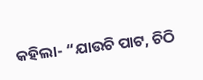କହିଲା- “ଯାଉଚି ପାଟ, ଚିଠି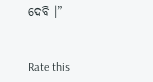ଦେବି ।”


Rate this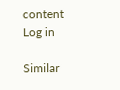content
Log in

Similar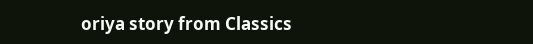oriya story from Classics